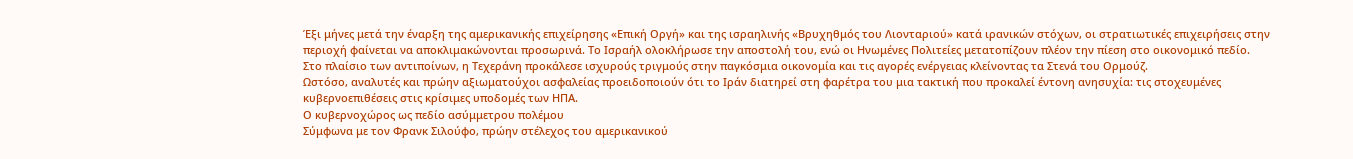Έξι μήνες μετά την έναρξη της αμερικανικής επιχείρησης «Επική Οργή» και της ισραηλινής «Βρυχηθμός του Λιονταριού» κατά ιρανικών στόχων, οι στρατιωτικές επιχειρήσεις στην περιοχή φαίνεται να αποκλιμακώνονται προσωρινά. Το Ισραήλ ολοκλήρωσε την αποστολή του, ενώ οι Ηνωμένες Πολιτείες μετατοπίζουν πλέον την πίεση στο οικονομικό πεδίο.
Στο πλαίσιο των αντιποίνων, η Τεχεράνη προκάλεσε ισχυρούς τριγμούς στην παγκόσμια οικονομία και τις αγορές ενέργειας κλείνοντας τα Στενά του Ορμούζ.
Ωστόσο, αναλυτές και πρώην αξιωματούχοι ασφαλείας προειδοποιούν ότι το Ιράν διατηρεί στη φαρέτρα του μια τακτική που προκαλεί έντονη ανησυχία: τις στοχευμένες κυβερνοεπιθέσεις στις κρίσιμες υποδομές των ΗΠΑ.
Ο κυβερνοχώρος ως πεδίο ασύμμετρου πολέμου
Σύμφωνα με τον Φρανκ Σιλούφο, πρώην στέλεχος του αμερικανικού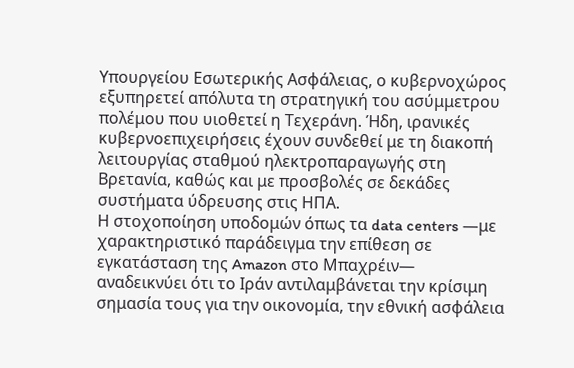Υπουργείου Εσωτερικής Ασφάλειας, ο κυβερνοχώρος εξυπηρετεί απόλυτα τη στρατηγική του ασύμμετρου πολέμου που υιοθετεί η Τεχεράνη. Ήδη, ιρανικές κυβερνοεπιχειρήσεις έχουν συνδεθεί με τη διακοπή λειτουργίας σταθμού ηλεκτροπαραγωγής στη Βρετανία, καθώς και με προσβολές σε δεκάδες συστήματα ύδρευσης στις ΗΠΑ.
Η στοχοποίηση υποδομών όπως τα data centers —με χαρακτηριστικό παράδειγμα την επίθεση σε εγκατάσταση της Amazon στο Μπαχρέιν— αναδεικνύει ότι το Ιράν αντιλαμβάνεται την κρίσιμη σημασία τους για την οικονομία, την εθνική ασφάλεια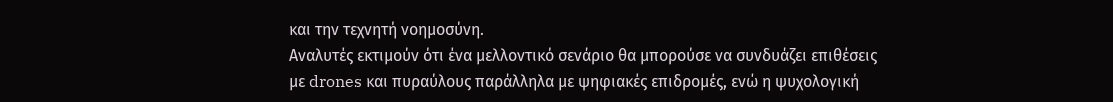και την τεχνητή νοημοσύνη.
Αναλυτές εκτιμούν ότι ένα μελλοντικό σενάριο θα μπορούσε να συνδυάζει επιθέσεις με drones και πυραύλους παράλληλα με ψηφιακές επιδρομές, ενώ η ψυχολογική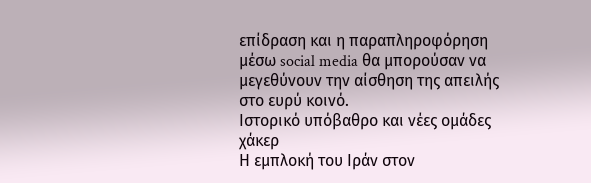επίδραση και η παραπληροφόρηση μέσω social media θα μπορούσαν να μεγεθύνουν την αίσθηση της απειλής στο ευρύ κοινό.
Ιστορικό υπόβαθρο και νέες ομάδες χάκερ
Η εμπλοκή του Ιράν στον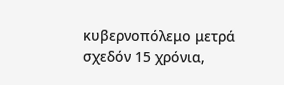κυβερνοπόλεμο μετρά σχεδόν 15 χρόνια,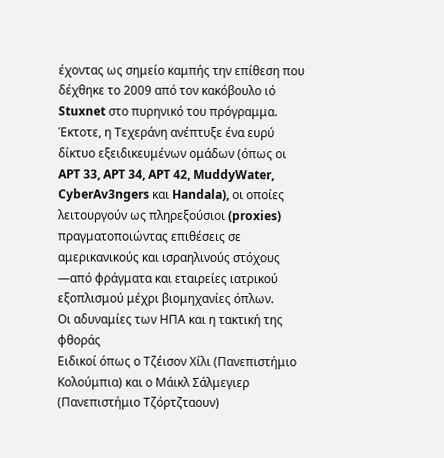έχοντας ως σημείο καμπής την επίθεση που δέχθηκε το 2009 από τον κακόβουλο ιό Stuxnet στο πυρηνικό του πρόγραμμα. Έκτοτε, η Τεχεράνη ανέπτυξε ένα ευρύ δίκτυο εξειδικευμένων ομάδων (όπως οι APT 33, APT 34, APT 42, MuddyWater, CyberAv3ngers και Handala), οι οποίες λειτουργούν ως πληρεξούσιοι (proxies) πραγματοποιώντας επιθέσεις σε αμερικανικούς και ισραηλινούς στόχους —από φράγματα και εταιρείες ιατρικού εξοπλισμού μέχρι βιομηχανίες όπλων.
Οι αδυναμίες των ΗΠΑ και η τακτική της φθοράς
Ειδικοί όπως ο Τζέισον Χίλι (Πανεπιστήμιο Κολούμπια) και ο Μάικλ Σάλμεγιερ (Πανεπιστήμιο Τζόρτζταουν)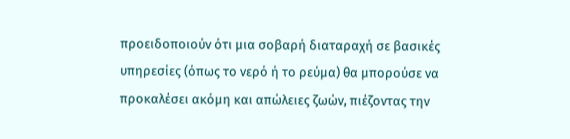προειδοποιούν ότι μια σοβαρή διαταραχή σε βασικές υπηρεσίες (όπως το νερό ή το ρεύμα) θα μπορούσε να προκαλέσει ακόμη και απώλειες ζωών, πιέζοντας την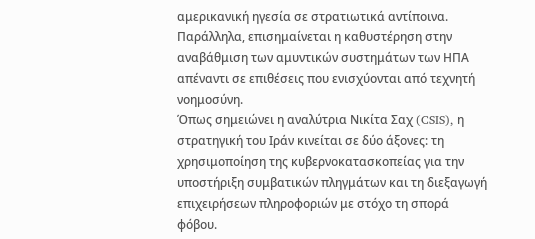αμερικανική ηγεσία σε στρατιωτικά αντίποινα.
Παράλληλα, επισημαίνεται η καθυστέρηση στην αναβάθμιση των αμυντικών συστημάτων των ΗΠΑ απέναντι σε επιθέσεις που ενισχύονται από τεχνητή νοημοσύνη.
Όπως σημειώνει η αναλύτρια Νικίτα Σαχ (CSIS), η στρατηγική του Ιράν κινείται σε δύο άξονες: τη χρησιμοποίηση της κυβερνοκατασκοπείας για την υποστήριξη συμβατικών πληγμάτων και τη διεξαγωγή επιχειρήσεων πληροφοριών με στόχο τη σπορά φόβου.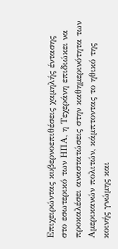Επιχειρώντας κυβερνοεπιθέσεις χαμηλής έντασης στο εσωτερικό των ΗΠΑ, η Τεχεράνη επιδιώκει να προκαλέσει αναστατώσεις στην καθημερινότητα των Αμερικανών πολιτών, κάμπτοντας το ηθικό της κοινής γνώμης και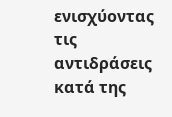ενισχύοντας τις αντιδράσεις κατά της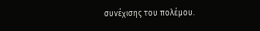συνέχισης του πολέμου.